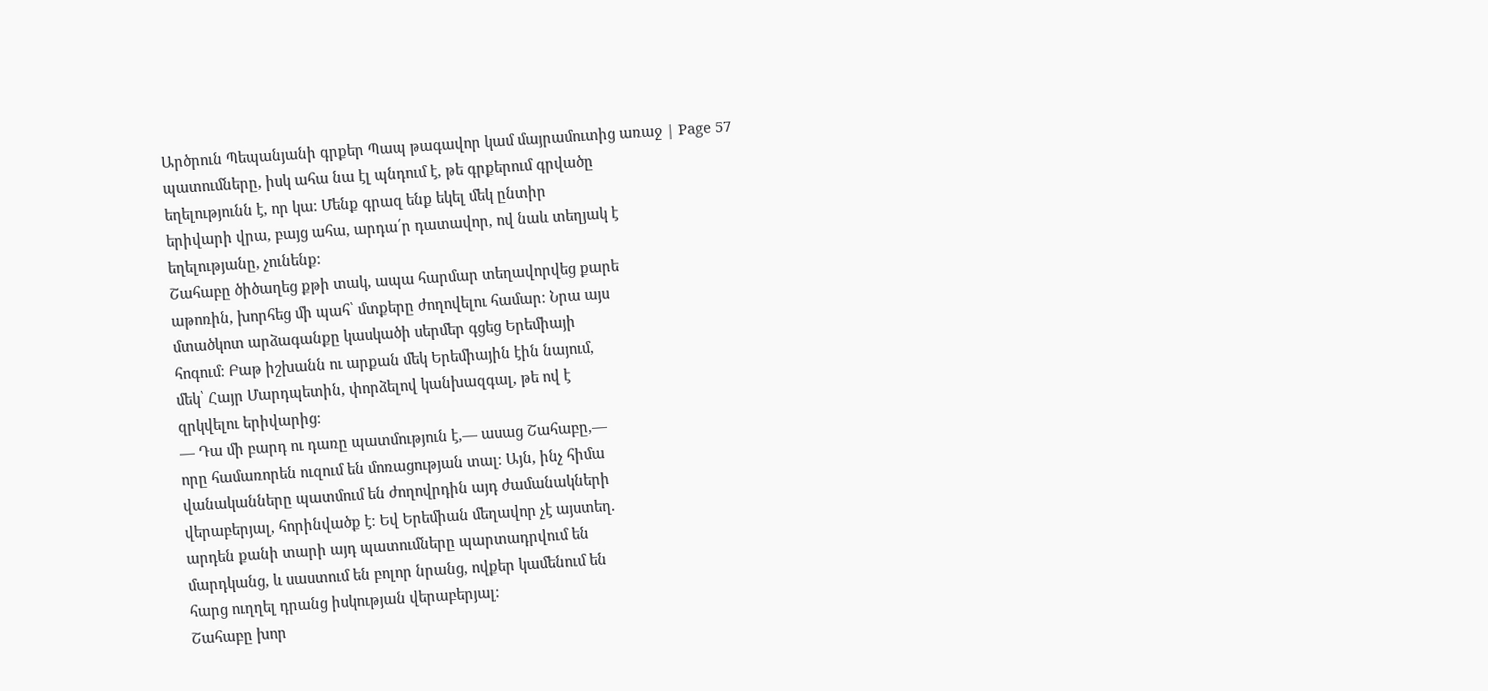Արծրուն Պեպանյանի գրքեր Պապ թագավոր կամ մայրամուտից առաջ | Page 57
պատումները, իսկ ահա նա էլ պնդում է, թե գրքերում գրվածը
եղելությունն է, որ կա։ Մենք գրազ ենք եկել մեկ ընտիր
երիվարի վրա, բայց ահա, արդա՛ր դատավոր, ով նաև տեղյակ է
եղելությանը, չունենք։
Շահաբը ծիծաղեց քթի տակ, ապա հարմար տեղավորվեց քարե
աթոռին, խորհեց մի պահ՝ մտքերը ժողովելու համար։ Նրա այս
մտածկոտ արձագանքը կասկածի սերմեր գցեց Երեմիայի
հոգում։ Բաթ իշխանն ու արքան մեկ Երեմիային էին նայում,
մեկ՝ Հայր Մարդպետին, փորձելով կանխազգալ, թե ով է
զրկվելու երիվարից։
— Դա մի բարդ ու դառը պատմություն է,— ասաց Շահաբը,—
որը համառորեն ուզում են մոռացության տալ։ Այն, ինչ հիմա
վանականները պատմում են ժողովրդին այդ ժամանակների
վերաբերյալ, հորինվածք է։ Եվ Երեմիան մեղավոր չէ այստեղ.
արդեն քանի տարի այդ պատումները պարտադրվում են
մարդկանց, և սաստում են բոլոր նրանց, ովքեր կամենում են
հարց ուղղել դրանց իսկության վերաբերյալ։
Շահաբը խոր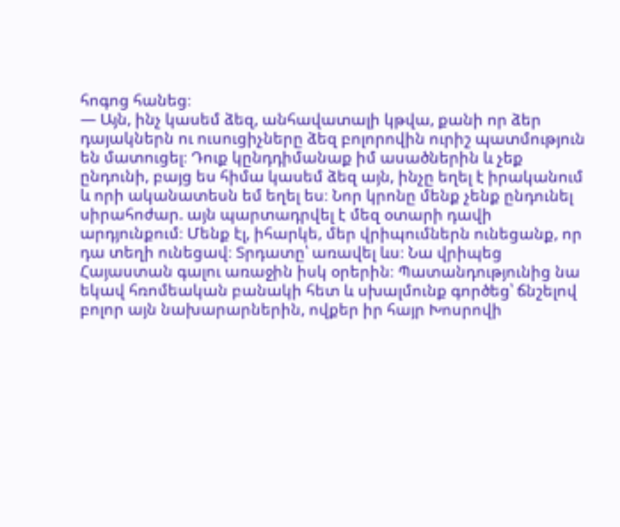հոգոց հանեց։
— Այն, ինչ կասեմ ձեզ, անհավատալի կթվա, քանի որ ձեր
դայակներն ու ուսուցիչները ձեզ բոլորովին ուրիշ պատմություն
են մատուցել։ Դուք կընդդիմանաք իմ ասածներին և չեք
ընդունի, բայց ես հիմա կասեմ ձեզ այն, ինչը եղել է իրականում
և որի ականատեսն եմ եղել ես։ Նոր կրոնը մենք չենք ընդունել
սիրահոժար. այն պարտադրվել է մեզ օտարի դավի
արդյունքում։ Մենք էլ, իհարկե, մեր վրիպումներն ունեցանք, որ
դա տեղի ունեցավ։ Տրդատը՝ առավել ևս։ Նա վրիպեց
Հայաստան գալու առաջին իսկ օրերին։ Պատանդությունից նա
եկավ հռոմեական բանակի հետ և սխալմունք գործեց՝ ճնշելով
բոլոր այն նախարարներին, ովքեր իր հայր Խոսրովի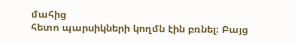մահից
հետո պարսիկների կողմն էին բռնել։ Բայց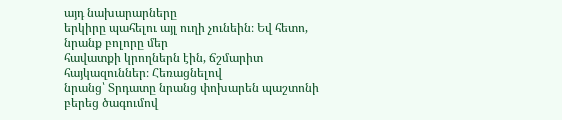այդ նախարարները
երկիրը պահելու այլ ուղի չունեին։ Եվ հետո, նրանք բոլորը մեր
հավատքի կրողներն էին, ճշմարիտ հայկազուններ։ Հեռացնելով
նրանց՝ Տրդատը նրանց փոխարեն պաշտոնի բերեց ծագումով